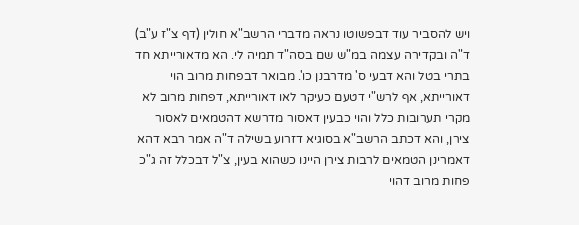ויש להסביר עוד דבפשוטו נראה מדברי הרשב"א חולין (דף צ"ז ע"ב) ד"ה ובקדירה עצמה במ"ש שם בסה"ד תמיה לי. הא מדאורייתא חד בתרי בטל והא דבעי ס' מדרבנן כו'. מבואר דבפחות מרוב הוי דאורייתא, אף לרש"י דטעם כעיקר לאו דאורייתא, דפחות מרוב לא מקרי תערובות כלל והוי כבעין דאסור מדרשא דהטמאים לאסור צירן, והא דכתב הרשב"א בסוגיא דזרוע בשילה ד"ה אמר רבא דהא דאמרינן הטמאים לרבות צירן היינו כשהוא בעין, צ"ל דבכלל זה ג"כ פחות מרוב דהוי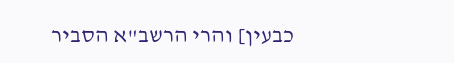כבעין] והרי הרשב"א הסביר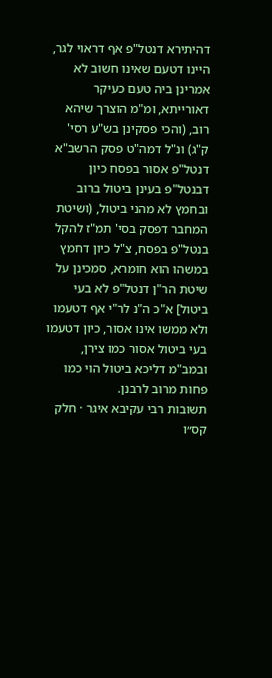דהיתירא דנטל"פ אף דראוי לגר, היינו דטעם שאינו חשוב לא אמרינן ביה טעם כעיקר דאורייתא, ומ"מ הוצרך שיהא רוב, (והכי פסקינן בש"ע רסי' ק"ג) ונ"ל דמה"ט פסק הרשב"א דנטל"פ אסור בפסח כיון דבנטל"פ בעינן ביטול ברוב ובחמץ לא מהני ביטול, (ושיטת המחבר דפסק בסי' תמ"ז להקל בנטל"פ בפסח, צ"ל כיון דחמץ במשהו הוא חומרא, סמכינן על שיטת הר"ן דנטל"פ לא בעי ביטול] א"כ ה"נ לר"י אף דטעמו ולא ממשו אינו אסור, כיון דטעמו בעי ביטול אסור כמו צירן, ובמב"מ דליכא ביטול הוי כמו פחות מרוב לרבנן.
תשובות רבי עקיבא איגר · חלק קס״ו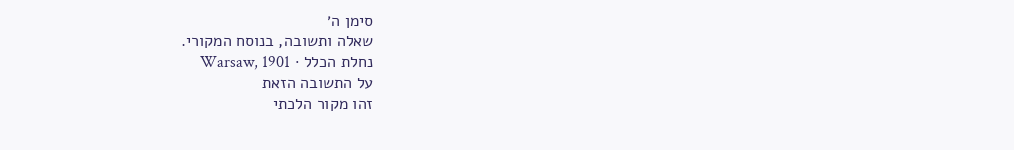סימן ה׳
שאלה ותשובה, בנוסח המקורי.
נחלת הכלל · Warsaw, 1901
על התשובה הזאת
זהו מקור הלכתי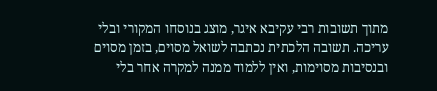מתוך תשובות רבי עקיבא איגר, מוצג בנוסחו המקורי ובלי עריכה. תשובה הלכתית נכתבה לשואל מסוים, בזמן מסוים ובנסיבות מסוימות, ואין ללמוד ממנה למקרה אחר בלי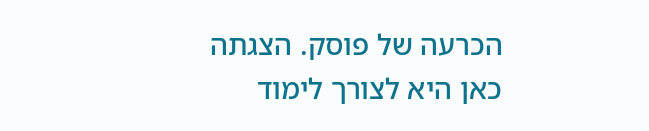הכרעה של פוסק. הצגתה כאן היא לצורך לימוד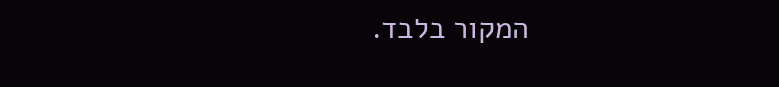המקור בלבד.